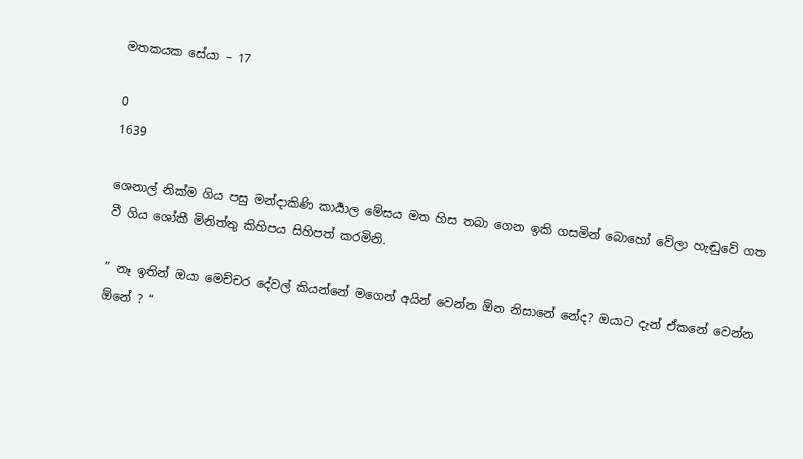මතකයක සේයා – 17

0
1639

ශෙනාල් නික්ම ගිය පසු මන්දාකිණි කාර්‍යාල මේසය මත හිස තබා ගෙන ඉකි ගසමින් බොහෝ වේලා හැඬුවේ ගත වී ගිය ශෝකී මිනිත්තු කිහිපය සිහිපත් කරමිනි.

” නෑ ඉතින් ඔයා මෙච්චර දේවල් කියන්නේ මගෙන් අයින් වෙන්න ඕන නිසානේ නේද? ඔයාට දැන් ඒකනේ වෙන්න ඕනේ ? “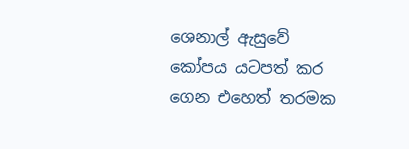ශෙනාල් ඇසුවේ කෝපය යටපත් කර ගෙන එහෙත් තරමක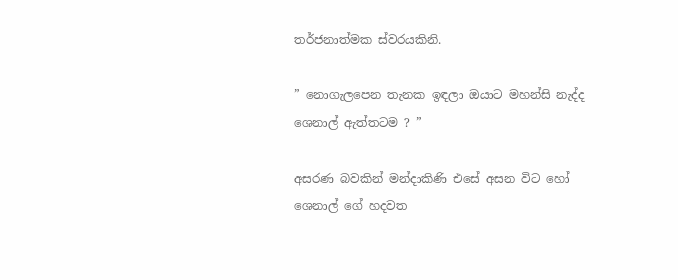තර්ජනාත්මක ස්වරයකිනි.

” නොගැලපෙන තැනක ඉඳලා ඔයාට මහන්සි නැද්ද ශෙනාල් ඇත්තටම ? ”

අසරණ බවකින් මන්දාකිණි එසේ අසන විට හෝ ශෙනාල් ගේ හදවත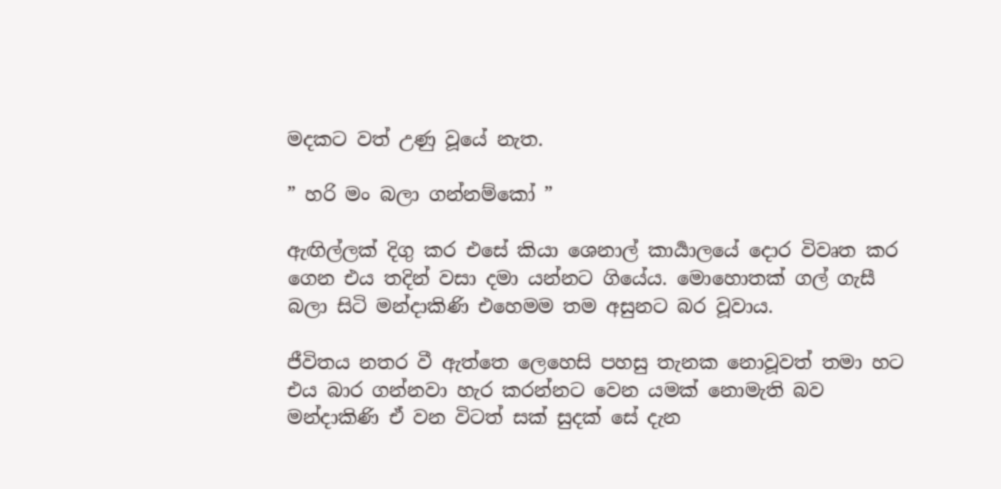මදකට වත් උණු වූයේ නැත.

” හරි මං බලා ගන්නම්කෝ ”

ඇඟිල්ලක් දිගු කර එසේ කියා ශෙනාල් කාර්‍යාලයේ දොර විවෘත කර ගෙන එය තදින් වසා දමා යන්නට ගියේය. මොහොතක් ගල් ගැසී බලා සිටි මන්දාකිණි එහෙමම තම අසුනට බර වූවාය.

ජීවිතය නතර වී ඇත්තෙ ලෙහෙසි පහසු තැනක නොවූවත් තමා හට එය බාර ගන්නවා හැර කරන්නට වෙන යමක් නොමැති බව මන්දාකිණි ඒ වන විටත් සක් සුදක් සේ දැන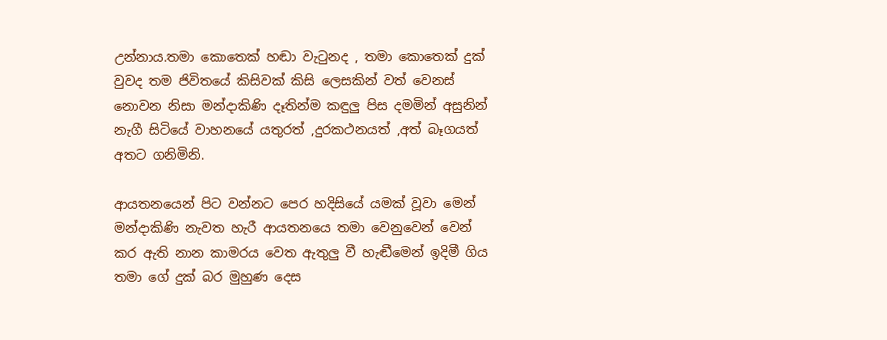උන්නාය.තමා කොතෙක් හඬා වැටුනද , තමා කොතෙක් දුක් වුවද තම ජිවිතයේ කිසිවක් කිසි ලෙසකින් වත් වෙනස් නොවන නිසා මන්දාකිණි දෑතින්ම කඳුලු පිස දමමින් අසුනින් නැගී සිටියේ වාහනයේ යතුරත් ,දුරකථනයත් ,අත් බෑගයත් අතට ගනිමිනි.

ආයතනයෙන් පිට වන්නට පෙර හදිසියේ යමක් වූවා මෙන් මන්දාකිණි නැවත හැරී ආයතනයෙ තමා වෙනුවෙන් වෙන් කර ඇති නාන කාමරය වෙත ඇතුලු වී හැඬීමෙන් ඉදිමී ගිය තමා ගේ දුක් බර මුහුණ දෙස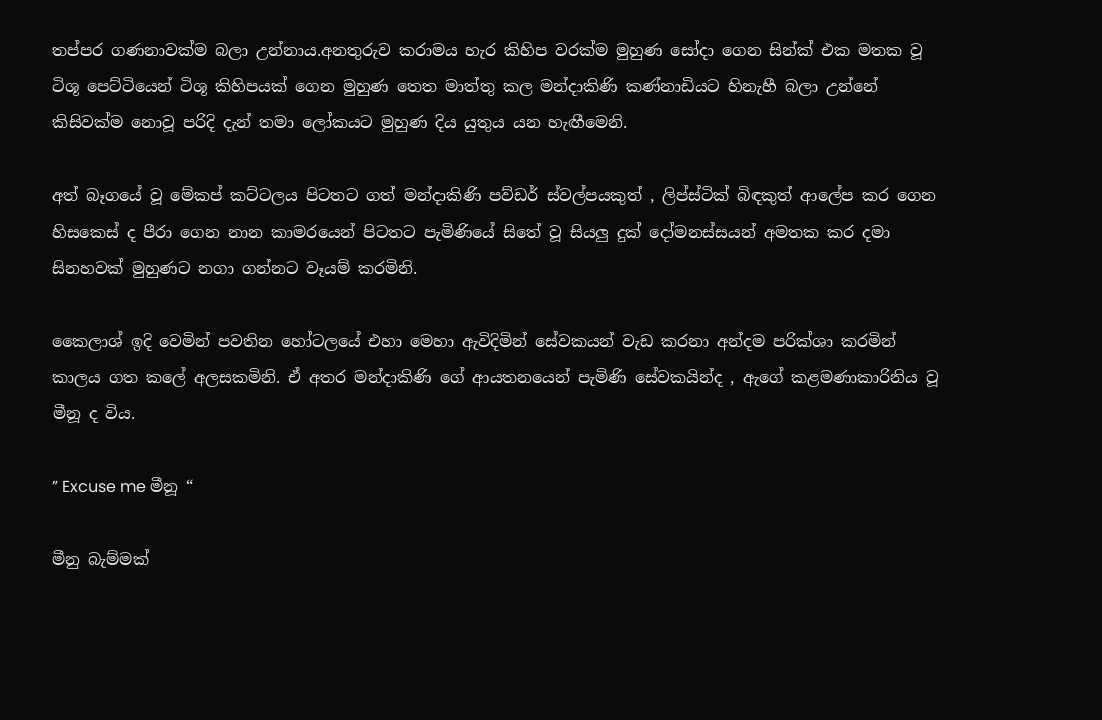තප්පර ගණනාවක්ම බලා උන්නාය.අනතුරුව කරාමය හැර කිහිප වරක්ම මුහුණ සෝදා ගෙන සින්ක් එක මතක වූ ටිශූ පෙට්ටියෙන් ටිශූ කිහිපයක් ගෙන මුහුණ තෙත මාත්තු කල මන්දාකිණි කණ්නාඩියට හිනැහී බලා උන්නේ කිසිවක්ම නොවූ පරිදි දැන් තමා ලෝකයට මුහුණ දිය යුතුය යන හැඟීමෙනි.

අත් බෑගයේ වූ මේකප් කට්ටලය පිටතට ගත් මන්දාකිණි පව්ඩර් ස්වල්පයකුත් , ලිප්ස්ටික් බිඳකුත් ආලේප කර ගෙන හිසකෙස් ද පීරා ගෙන නාන කාමරයෙන් පිටතට පැමිණියේ සිතේ වූ සියලු දුක් දෝමනස්සයන් අමතක කර දමා සිනහවක් මුහුණට නගා ගන්නට වෑයම් කරමිනි.

කෛලාශ් ඉදි වෙමින් පවතින හෝටලයේ එහා මෙහා ඇවිදිමින් සේවකයන් වැඩ කරනා අන්දම පරික්ශා කරමින් කාලය ගත කලේ අලසකමිනි. ඒ අතර මන්දාකිණි ගේ ආයතනයෙන් පැමිණි සේවකයින්ද , ඇගේ කළමණාකාරිනිය වූ මීනූ ද විය.

” Excuse me මීනූ “

මීනු බැම්මක්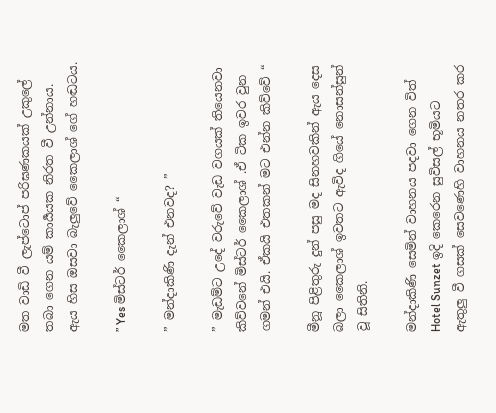මත වාඩි වී ලැප්ටොප් පරිඝණකයක් උකුලේ තබා ගෙන යම් කාර්‍යයක නිරත වී උන්නාය. ඇය හිස ඔසවා බැලුවේ කෛලාශ් ගේ හඬටය.

” Yes මිස්ටර් කෛලාශ් “

” මන්දාකිණි දැන් එනවද? ”

” මැඩම්ට උදේ වරුවේ වැඩ වගයක් තියෙනවා කිව්වනේ මිස්ටර් කෛලාශ් .ඒ ටික ඉවර වුන ගමන් එයි. ඒකයි එතකන් මට එන්න කිව්වේ “

මීනූ පිළිතුරු දුන් පසු මද සිනහවකින් ඇය දෙස බලා කෛලාශ් ඉවතට ඇවිද ගියේ නොසන්සුන් වූ සිතිනි.

මන්දාකිණි සෙමින් වාහනය පදවා ගෙන විත් Hotel Sunzet ඉදි කෙරෙන සුවිසල් භූමියට ඇතුලු වී ගසක් සෙවණෙහි වාහනය නතර කර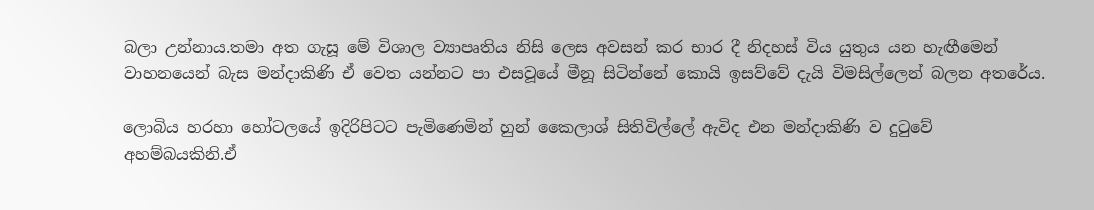බලා උන්නාය.තමා අත ගැසූ මේ විශාල ව්‍යාපෘතිය නිසි ලෙස අවසන් කර භාර දී නිදහස් විය යුතුය යන හැඟීමෙන් වාහනයෙන් බැස මන්දාකිණි ඒ වෙත යන්නට පා එසවූයේ මීනූ සිටින්නේ කොයි ඉසව්වේ දැයි විමසිල්ලෙන් බලන අතරේය.

ලොබිය හරහා හෝටලයේ ඉදිරිපිටට පැමිණෙමින් හුන් කෛලාශ් සිතිවිල්ලේ ඇවිද එන මන්දාකිණි ව දුටුවේ අහම්බයකිනි.ඒ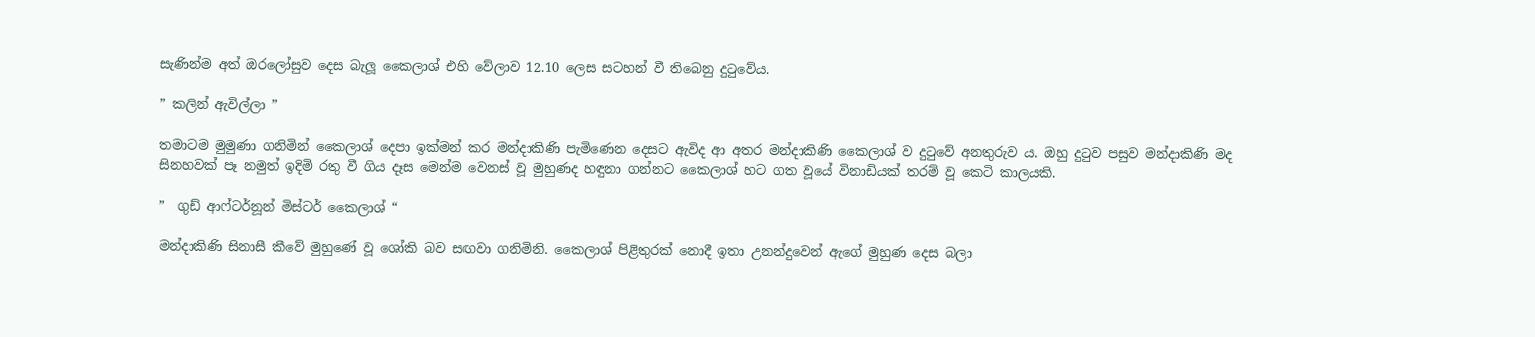සැණින්ම අත් ඔරලෝසුව දෙස බැලූ කෛලාශ් එහි වේලාව 12.10 ලෙස සටහන් වී තිබෙනු දුටුවේය.

” කලින් ඇවිල්ලා ”

තමාටම මුමුණා ගනිමින් කෛලාශ් දෙපා ඉක්මන් කර මන්දාකිණි පැමිණෙන දෙසට ඇවිද ආ අතර මන්දාකිණි කෛලාශ් ව දුටුවේ අනතුරුව ය. ඔහු දුටුව පසුව මන්දාකිණි මද සිනහවක් පෑ නමුත් ඉදිමි රතු වී ගිය දෑස මෙන්ම වෙනස් වූ මුහුණද හඳුනා ගන්නට කෛලාශ් හට ගත වූයේ විනාඩියක් තරම් වූ කෙටි කාලයකි.

”  ගුඩ් ආෆ්ටර්නූන් මිස්ටර් කෛලාශ් “

මන්දාකිණි සිනාසී කීවේ මුහුණේ වූ ශෝකි බව සඟවා ගනිමිනි. කෛලාශ් පිළිතුරක් නොදී ඉතා උනන්දුවෙන් ඇගේ මුහුණ දෙස බලා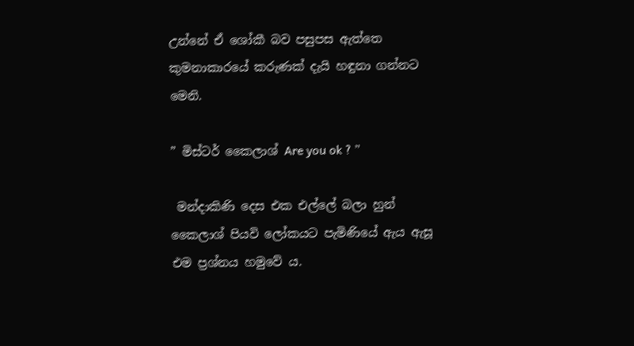උන්නේ ඒ ශෝකී බව පසුපස ඇත්තෙ කුමනාකාරයේ කරුණක් දැයි හඳුනා ගන්නට මෙනි.

” මිස්ටර් කෛලාශ් Are you ok ? ”

 මන්දාකිණි දෙස එක එල්ලේ බලා හුන් කෛලාශ් පියවි ලෝකයට පැමිණියේ ඇය ඇසූ එම ප්‍රශ්නය හමුවේ ය.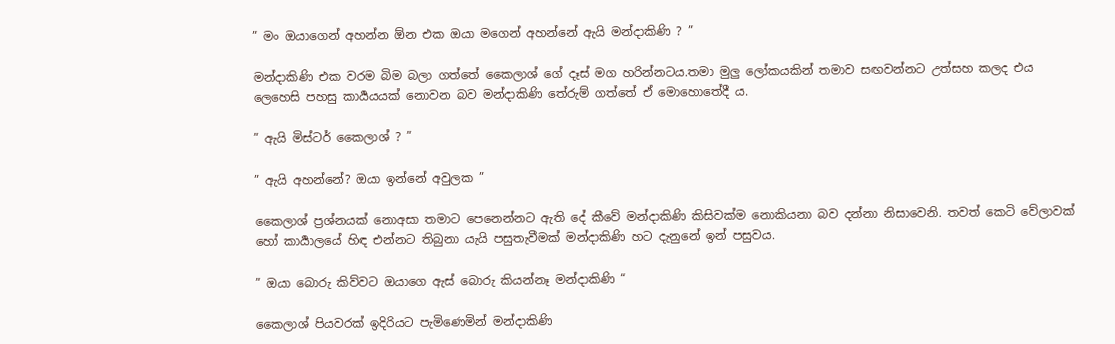” මං ඔයාගෙන් අහන්න ඕන එක ඔයා මගෙන් අහන්නේ ඇයි මන්දාකිණි ? ”

මන්දාකිණි එක වරම බිම බලා ගත්තේ කෛලාශ් ගේ දෑස් මග හරින්නටය.තමා මුලු ලෝකයකින් තමාව සඟවන්නට උත්සහ කලද එය ලෙහෙසි පහසු කාර්‍යයයක් නොවන බව මන්දාකිණි තේරුම් ගත්තේ ඒ මොහොතේදී ය.

” ඇයි මිස්ටර් කෛලාශ් ? ”

” ඇයි අහන්නේ? ඔයා ඉන්නේ අවුලක ”

කෛලාශ් ප්‍රශ්නයක් නොඅසා තමාට පෙනෙන්නට ඇති දේ කීවේ මන්දාකිණි කිසිවක්ම නොකියනා බව දන්නා නිසාවෙනි. තවත් කෙටි වේලාවක් හෝ කාර්‍යාලයේ හිඳ එන්නට තිබුනා යැයි පසුතැවීමක් මන්දාකිණි හට දැනුනේ ඉන් පසුවය.

” ඔයා බොරු කිව්වට ඔයාගෙ ඇස් බොරු කියන්නෑ මන්දාකිණි “

කෛලාශ් පියවරක් ඉදිරියට පැමිණෙමින් මන්දාකිණි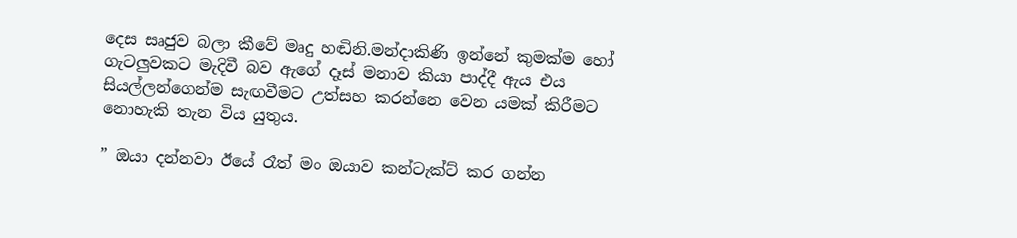දෙස සෘජුව බලා කීවේ මෘදු හඬිනි.මන්දාකිණි ඉන්නේ කුමක්ම හෝ ගැටලුවකට මැදිවී බව ඇගේ දෑස් මනාව කියා පාද්දී ඇය එය සියල්ලන්ගෙන්ම සැඟවීමට උත්සහ කරන්නෙ වෙන යමක් කිරීමට නොහැකි තැන විය යුතුය.

” ඔයා දන්නවා ඊයේ රෑත් මං ඔයාව කන්ටැක්ට් කර ගන්න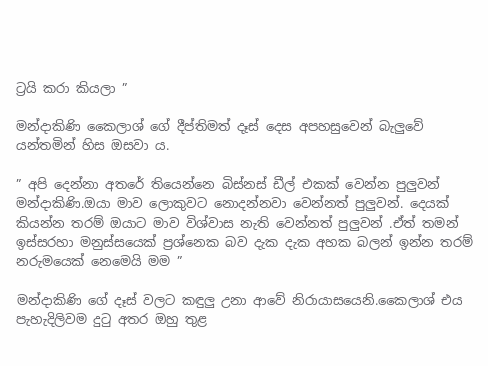ට්‍රයි කරා කියලා ”

මන්දාකිණි කෛලාශ් ගේ දීප්තිමත් දෑස් දෙස අපහසුවෙන් බැලුවේ යන්තමින් හිස ඔසවා ය.

” අපි දෙන්නා අතරේ තියෙන්නෙ බිස්නස් ඩීල් එකක් වෙන්න පුලුවන් මන්දාකිණි.ඔයා මාව ලොකුවට නොදන්නවා වෙන්නත් පුලුවන්. දෙයක් කියන්න තරම් ඔයාට මාව විශ්වාස නැති වෙන්නත් පුලුවන් .ඒත් තමන් ඉස්සරහා මනුස්සයෙක් ප්‍රශ්නෙක බව දැක දැක අහක බලන් ඉන්න තරම් නරුමයෙක් නෙමෙයි මම ”

මන්දාකිණි ගේ දෑස් වලට කඳුලු උනා ආවේ නිරායාසයෙනි.කෛලාශ් එය පැහැදිලිවම දුටු අතර ඔහු තුළ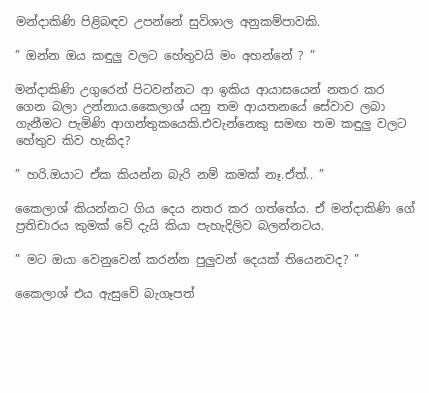මන්දාකිණි පිළිබඳව උපන්නේ සුවිශාල අනුකම්පාවකි.

” ඔන්න ඔය කඳුලු වලට හේතුවයි මං අහන්නේ ? ”

මන්දාකිණි උගුරෙන් පිටවන්නට ආ ඉකිය ආයාසයෙන් නතර කර ගෙන බලා උන්නාය.කෛලාශ් යනු තම ආයතනයේ සේවාව ලබා ගැනීමට පැමිණි ආගන්තුකයෙකි.එවැන්නෙකු සමඟ තම කඳුලු වලට හේතුව කිව හැකිද?

” හරි.ඔයාට ඒක කියන්න බැරි නම් කමක් නෑ.ඒත්.. ”

කෛලාශ් කියන්නට ගිය දෙය නතර කර ගත්තේය. ඒ මන්දාකිණි ගේ ප්‍රතිචාරය කුමක් වේ දැයි කියා පැහැදිලිව බලන්නටය.

” මට ඔයා වෙනුවෙන් කරන්න පුලුවන් දෙයක් තියෙනවද? ”

කෛලාශ් එය ඇසුවේ බැගෑපත්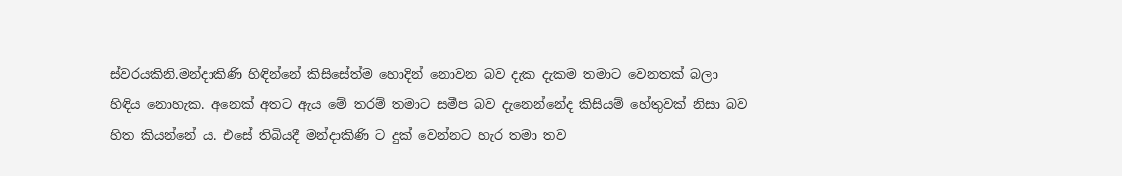ස්වරයකිනි.මන්දාකිණි හිඳින්නේ කිසිසේත්ම හොදින් නොවන බව දැක දැකම තමාට වෙනතක් බලා හිඳිය නොහැක. අනෙක් අතට ඇය මේ තරම් තමාට සමීප බව දැනෙන්නේද කිසියම් හේතුවක් නිසා බව හිත කියන්නේ ය. එසේ තිබියදී මන්දාකිණි ට දුක් වෙන්නට හැර තමා තව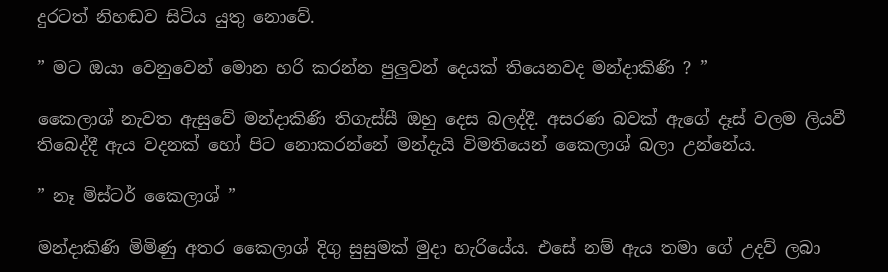දුරටත් නිහඬව සිටිය යුතු නොවේ.

” මට ඔයා වෙනුවෙන් මොන හරි කරන්න පුලුවන් දෙයක් තියෙනවද මන්දාකිණි ? ”

කෛලාශ් නැවත ඇසුවේ මන්දාකිණි තිගැස්සී ඔහු දෙස බලද්දී. අසරණ බවක් ඇගේ දෑස් වලම ලියවී තිබෙද්දී ඇය වදනක් හෝ පිට නොකරන්නේ මන්දැයි විමතියෙන් කෛලාශ් බලා උන්නේය.

” නෑ මිස්ටර් කෛලාශ් ”

මන්දාකිණි මිමිණු අතර කෛලාශ් දිගු සුසුමක් මුදා හැරියේය. එසේ නම් ඇය තමා ගේ උදව් ලබා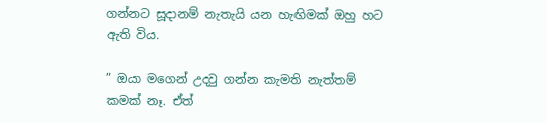ගන්නට සූදානම් නැතැයි යන හැඟිමක් ඔහු හට ඇති විය.

” ඔයා මගෙන් උදවු ගන්න කැමති නැත්තම් කමක් නෑ. ඒත්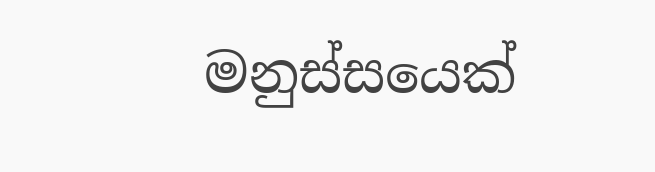මනුස්සයෙක්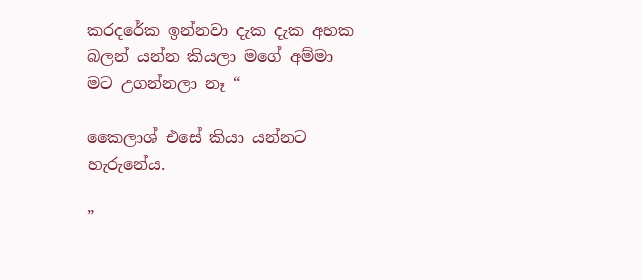කරදරේක ඉන්නවා දැක දැක අහක බලන් යන්න කියලා මගේ අම්මා මට උගන්නලා නෑ “

කෛලාශ් එසේ කියා යන්නට හැරුනේය.

”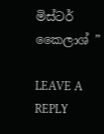මිස්ටර් කෛලාශ් ”

LEAVE A REPLY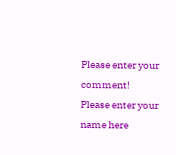Please enter your comment!
Please enter your name here